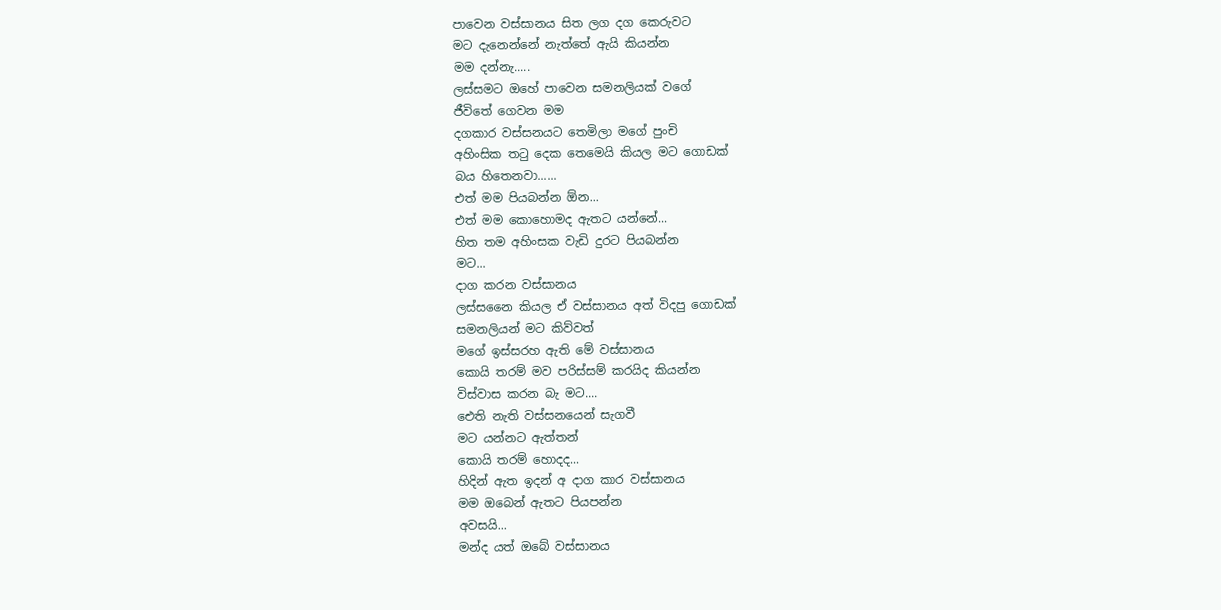පාවෙන වස්සානය සිත ලග දග කෙරුවට
මට දැනෙන්නේ නැත්තේ ඇයි කියන්න
මම දන්නැ.....
ලස්සමට ඔහේ පාවෙන සමනලියක් වගේ
ජීවිතේ ගෙවන මම
දගකාර වස්සනයට තෙමිලා මගේ පුංචි
අහිංසික තටු දෙක තෙමෙයි කියල මට ගොඩක්
බය හිතෙනවා......
එත් මම පියබන්න ඕන...
එත් මම කොහොමද ඇතට යන්නේ...
හිත තම අහිංසක වැඩි දුරට පියබන්න
මට...
දාග කරන වස්සානය
ලස්සනෛ කියල ඒ වස්සානය අත් විදපු ගොඩක්
සමනලියන් මට කිව්වත්
මගේ ඉස්සරහ ඇති මේ වස්සානය
කොයි තරම් මව පරිස්සම් කරයිද කියන්න
විස්වාස කරන බැ මට....
ඓති නැති වස්සනයෙන් සැගවී
මට යන්නට ඇත්තන්
කොයි තරම් හොදද...
හිදින් ඇත ඉදන් අ දාග කාර වස්සානය
මම ඔබෙන් ඇතට පියපන්න
අවසයි...
මන්ද යත් ඔබේ වස්සානය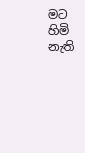මට හිමි නැති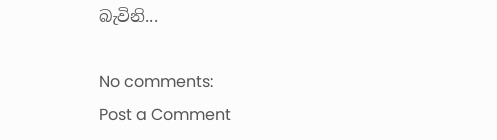බැවිනි...

No comments:
Post a Comment